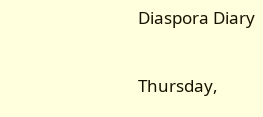Diaspora Diary

Thursday,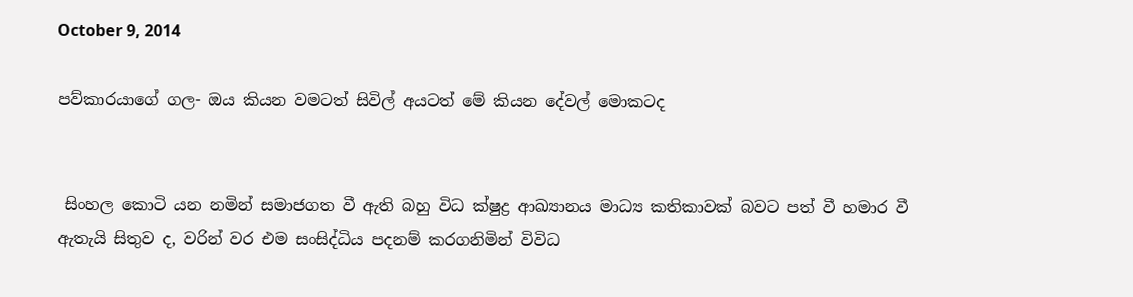October 9, 2014

පව්කාරයාගේ ගල- ඔය කියන වමටත් සිවිල් අයටත් මේ කියන දේවල් මොකටද


 සිංහල කොටි යන නමින් සමාජගත වී ඇති බහු විධ ක්ෂුද්‍ර ආඛ්‍යානය මාධ්‍ය කතිකාවක් බවට පත් වී හමාර වී ඇතැයි සිතුව ද, වරින් වර එම සංසිද්ධිය පදනම් කරගනිමින් විවිධ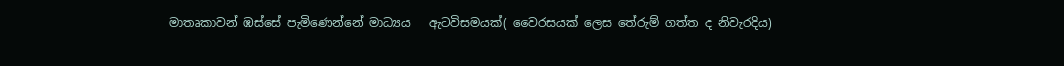මාතෘකාවන් ඹස්සේ පැමිණෙන්නේ මාධ්‍යය   ඇටවිසමයක්( වෛරසයක් ලෙස තේරුම් ගත්ත ද නිවැරදිය)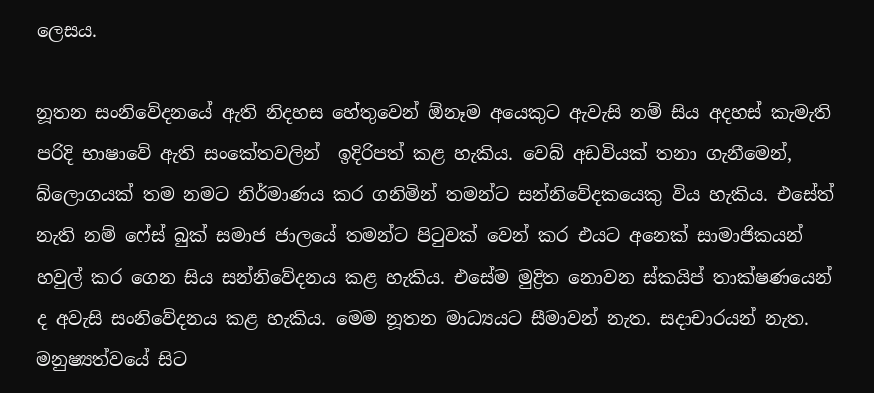ලෙසය.

නූතන සංනිවේදනයේ ඇති නිදහස හේතුවෙන් ඕනෑම අයෙකුට ඇවැසි නම් සිය අදහස් කැමැති පරිදි භාෂාවේ ඇති සංකේතවලින්  ඉදිරිපත් කළ හැකිය. වෙබ් අඩවියක් තනා ගැනීමෙන්, බ්ලොගයක් තම නමට නිර්මාණය කර ගනිමින් තමන්ට සන්නිවේදකයෙකු විය හැකිය. එසේත් නැති නම් ෆේස් බුක් සමාජ ජාලයේ තමන්ට පිටුවක් වෙන් කර එයට අනෙක් සාමාජිකයන් හවුල් කර ගෙන සිය සන්නිවේදනය කළ හැකිය. එසේම මුද්‍රිත නොවන ස්කයිප් තාක්ෂණයෙන් ද අවැසි සංනිවේදනය කළ හැකිය. මෙම නූතන මාධ්‍යයට සීමාවන් නැත. සදාචාරයන් නැත. මනුෂ්‍යත්වයේ සිට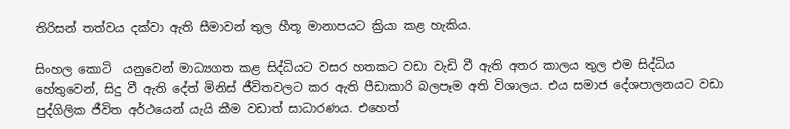තිරිසන් තත්වය දක්වා ඇති සීමාවන් තුල හීතූ මානාපයට ක්‍රියා කළ හැකිය.

සිංහල කොටි  යනුවෙන් මාධ්‍යගත කළ සිද්ධියට වසර හතකට වඩා වැඩි වී ඇති අතර කාලය තුල එම සිද්ධිය හේතුවෙන්, සිදු වී ඇති දේත් මිනිස් ජීවිතවලට කර ඇති පීඩාකාරි බලපෑම අති විශාලය. එය සමාජ දේශපාලනයට වඩා පුද්ගිලික ජීවිත අර්ථයෙන් යැයි කීම වඩාත් සාධාරණය. එහෙත්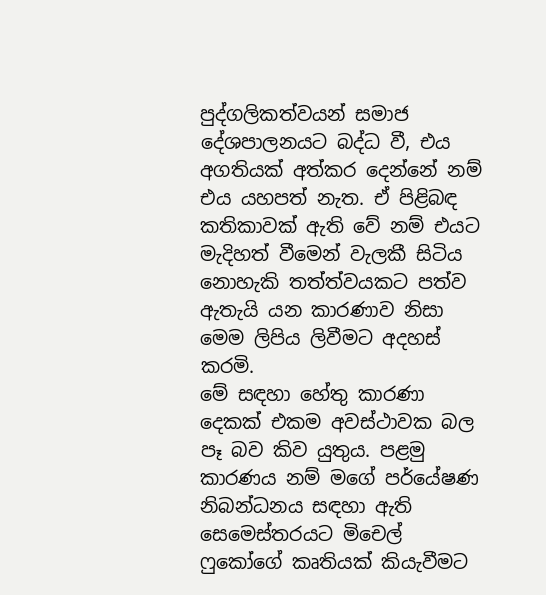පුද්ගලිකත්වයන් සමාජ දේශපාලනයට බද්ධ වී, එය අගතියක් අත්කර දෙන්නේ නම් එය යහපත් නැත. ඒ පිළිබඳ කතිකාවක් ඇති වේ නම් එයට මැදිහත් වීමෙන් වැලකී සිටිය නොහැකි තත්ත්වයකට පත්ව ඇතැයි යන කාරණාව නිසා මෙම ලිපිය ලිවීමට අදහස් කරමි.
මේ සඳහා හේතු කාරණා දෙකක් එකම අවස්ථාවක බල පෑ බව කිව යුතුය. පළමු කාරණය නම් මගේ පර්යේෂණ නිබන්ධනය සඳහා ඇති සෙමෙස්තරයට මිචෙල් ෆුකෝගේ කෘතියක් කියැවීමට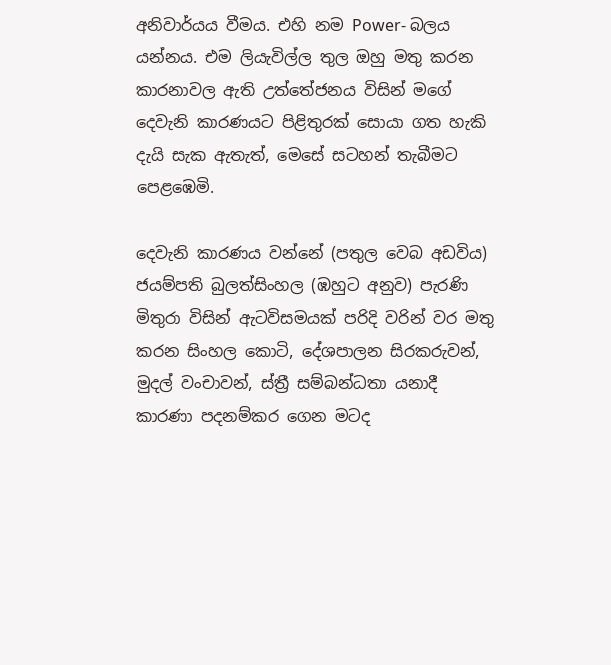අනිවාර්යය වීමය. එහි නම Power- බලය යන්නය. එම ලියැවිල්ල තුල ඔහු මතු කරන කාරනාවල ඇති උත්තේජනය විසින් මගේ දෙවැනි කාරණයට පිළිතුරක් සොයා ගත හැකි දැයි සැක ඇතැත්, මෙසේ සටහන් තැබීමට පෙළඹෙමි.

දෙවැනි කාරණය වන්නේ (පතුල වෙබ අඩවිය) ජයම්පති බුලත්සිංහල (ඹහුට අනුව) පැරණි මිතුරා විසින් ඇටවිසමයක් පරිදි වරින් වර මතු කරන සිංහල කොටි, දේශපාලන සිරකරුවන්, මුදල් වංචාවන්, ස්ත්‍රී සම්බන්ධතා යනාදී කාරණා පදනම්කර ගෙන මටද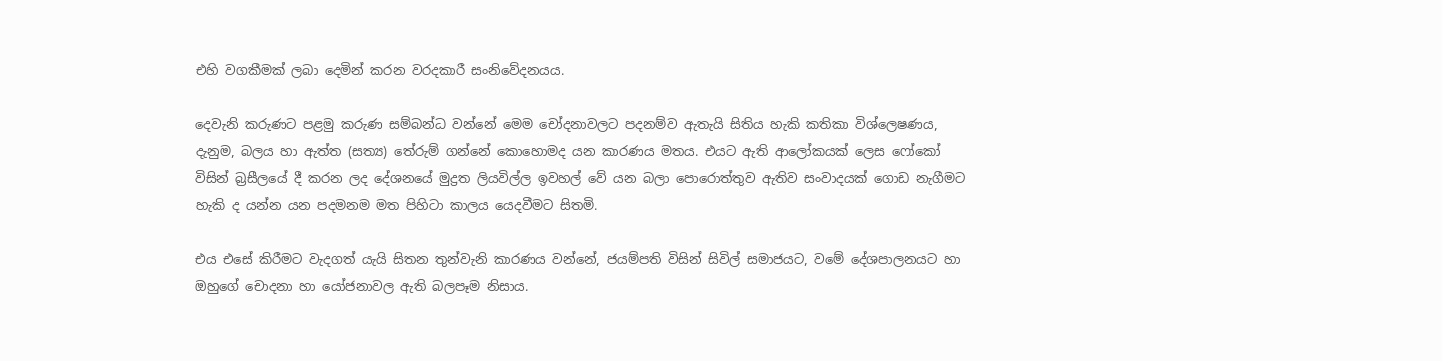එහි වගකීමක් ලබා දෙමින් කරන වරදකාරී සංනිවේදනයය.

දෙවැනි කරුණට පළමු කරුණ සම්බන්ධ වන්නේ මෙම චෝදනාවලට පදනම්ව ඇතැයි සිතිය හැකි කතිකා විශ්ලෙෂණය, දැනුම, බලය හා ඇත්ත (සත්‍ය) තේරුම් ගන්නේ කොහොමද යන කාරණය මතය. එයට ඇති ආලෝකයක් ලෙස ෆෝකෝ විසින් බ්‍රසීලයේ දී කරන ලද දේශනයේ මුද්‍රත ලියවිල්ල ඉවහල් වේ යන බලා පොරොත්තුව ඇතිව සංවාදයක් ගොඩ නැගීමට හැකි ද යන්න යන පදමනම මත පිහිටා කාලය යෙදවීමට සිතමි.

එය එසේ කිරීමට වැදගත් යැයි සිතන තුන්වැනි කාරණය වන්නේ, ජයම්පති විසින් සිවිල් සමාජයට, වමේ දේශපාලනයට හා ඔහුගේ චොදනා හා යෝජනාවල ඇති බලපෑම නිසාය.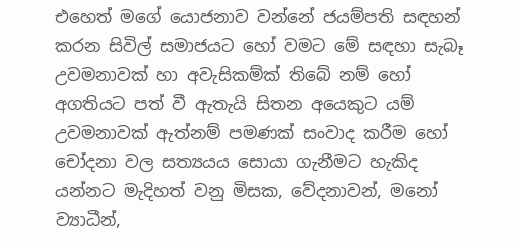එහෙත් මගේ යොජනාව වන්නේ ජයම්පති සඳහන් කරන සිවිල් සමාජයට හෝ වමට මේ සඳහා සැබෑ උවමනාවක් හා අවැසිකම්ක් තිබේ නම් හෝ අගතියට පත් වී ඇතැයි සිතන අයෙකුට යම් උවමනාවක් ඇත්නම් පමණක් සංවාද කරීම හෝ චෝදනා වල සත්‍යයය සොයා ගැනීමට හැකිද යන්නට මැදිහත් වනු මිසක, වේදනාවන්, මනෝ ව්‍යාධීන්,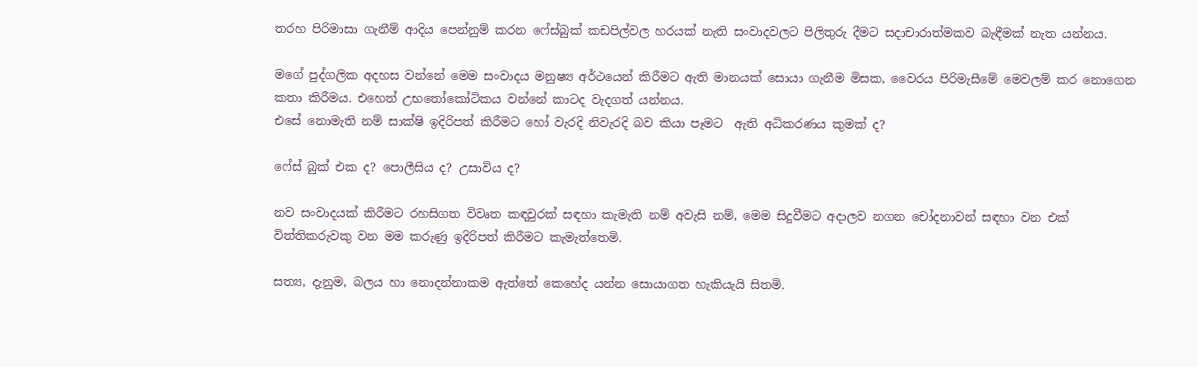තරහ පිරිමාසා ගැනීම් ආදිය පෙන්නුම් කරන ෆේස්බුක් කඩපිල්වල හරයක් නැති සංවාදවලට පිලිතුරු දීමට සදාචාරාත්මකව බැඳීමක් නැත යන්නය.

මගේ පුද්ගලික අදහස වන්නේ මෙම සංවාදය මනුෂ්‍ය අර්ථයෙන් කිරීමට ඇති මානයක් සොයා ගැනීම මිසක, වෛරය පිරිමැසීමේ මෙවලම් කර නොගෙන කතා කිරීමය. එහෙත් උභතෝකෝටිකය වන්නේ කාටද වැදගත් යන්නය.
එසේ නොමැති නම් සාක්ෂි ඉදිරිපත් කිරීමට හෝ වැරදි නිවැරදි බව කියා පෑමට  ඇති අධිකරණය කුමක් ද?

ෆේස් බුක් එක ද? පොලීසිය ද? උසාවිය ද?

නව සංවාදයක් කිරීමට රහසිගත විවෘත කඳවුරක් සඳහා කැමැති නම් අවැසි නම්, මෙම සිදුවීමට අදාලව නගන චෝදනාවන් සඳහා වන එක් විත්තිකරුවකු වන මම කරුණු ඉදිරිපත් කිරීමට කැමැත්තෙමි.

සත්‍ය, දැනුම, බලය හා නොදන්නාකම ඇත්තේ කෙහේද යන්න සොයාගත හැකියැයි සිතමි.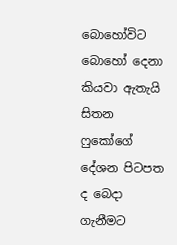බොහෝවිට බොහෝ දෙනා කියවා ඇතැයි සිතන ෆුකෝගේ දේශන පිටපත ද බෙදා ගැනීමට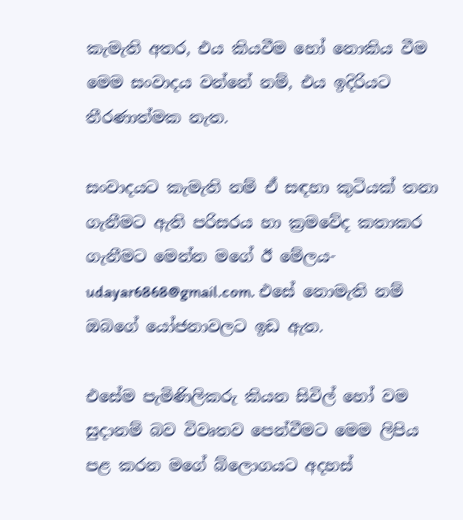කැමැති අතර, එය කියවීම හෝ නොකිය වීම මෙම සංවාදය වන්නේ නම්, එය ඉදිරියට තීරණාත්මක නැත.

සංවාදයට කැමැති නම් ඒ සඳහා කුටියක් තනා ගැනීමට ඇති පරිසරය හා ක්‍රමවේද කතාකර ගැනීමට මෙන්න මගේ ඊ මේලය- udayar6868@gmail.com. එසේ නොමැති නම් ඔබගේ යෝජනාවලට ඉඩ ඇත.

එසේම පැමිණිලිකරු කියන සිවිල් හෝ වම සුදානම් බව විවෘතව පෙන්වීමට මෙම ලිපිය පළ කරන මගේ බ්ලොගයට අදහස්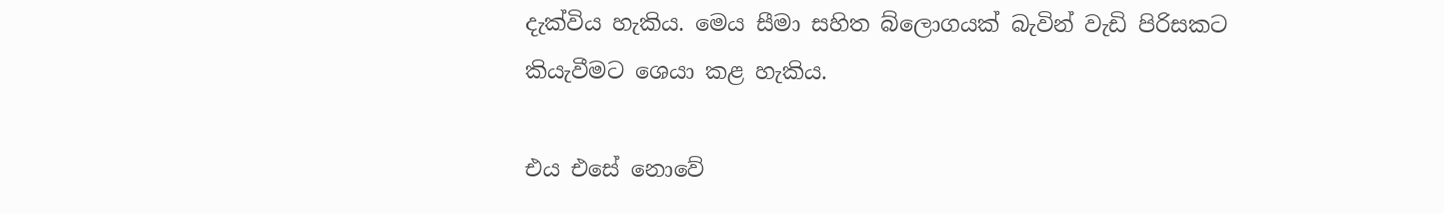දැක්විය හැකිය. මෙය සීමා සහිත බ්ලොගයක් බැවින් වැඩි පිරිසකට කියැවීමට ශෙයා කළ හැකිය.

එය එසේ නොවේ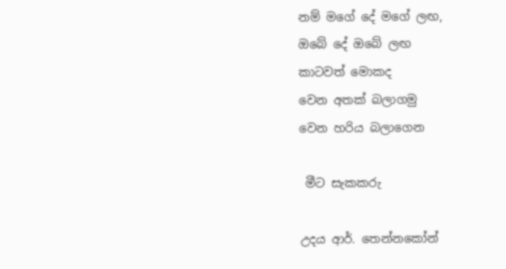නම් මගේ දේ මගේ ලඟ,
ඔබේ දේ ඔබේ ලඟ
කාටවත් මොකද
වෙන අතක් බලාගමු
වෙන හරිය බලාගෙන

 මීට සැකකරු

උදය ආර්. තෙන්නකෝන්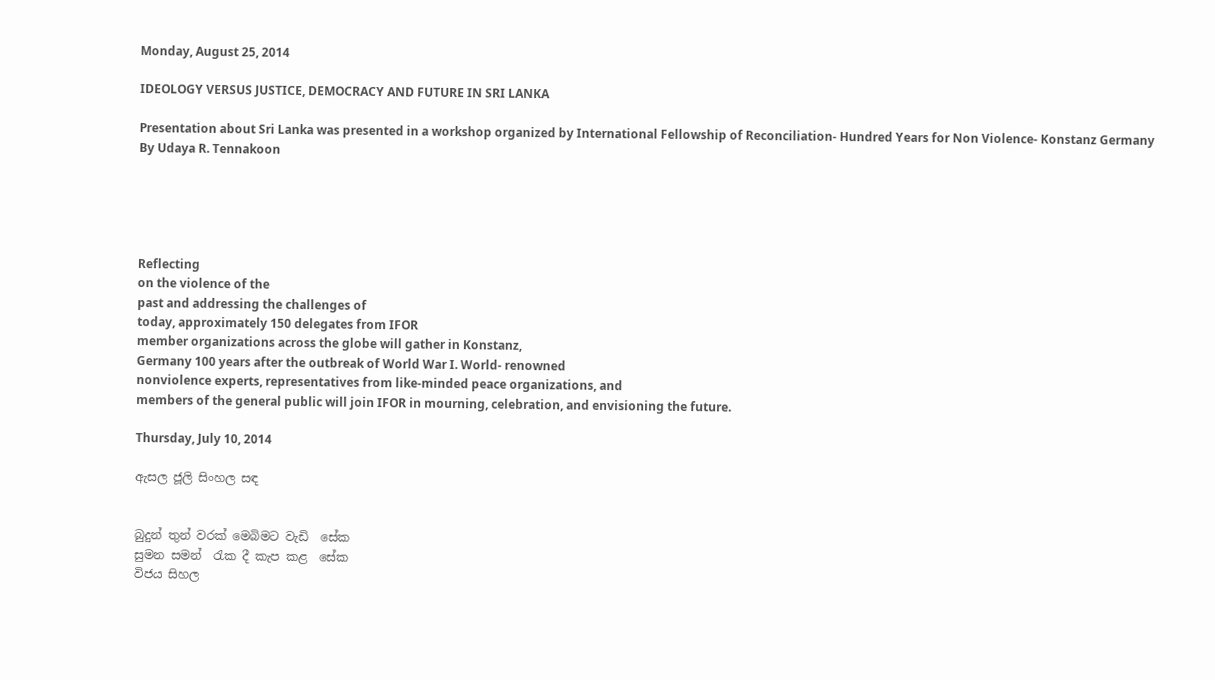Monday, August 25, 2014

IDEOLOGY VERSUS JUSTICE, DEMOCRACY AND FUTURE IN SRI LANKA

Presentation about Sri Lanka was presented in a workshop organized by International Fellowship of Reconciliation- Hundred Years for Non Violence- Konstanz Germany
By Udaya R. Tennakoon





Reflecting
on the violence of the
past and addressing the challenges of
today, approximately 150 delegates from IFOR
member organizations across the globe will gather in Konstanz,
Germany 100 years after the outbreak of World War I. World- renowned
nonviolence experts, representatives from like-minded peace organizations, and
members of the general public will join IFOR in mourning, celebration, and envisioning the future.

Thursday, July 10, 2014

ඇසල ජූලි සිංහල සඳ


බුදුන් තුන් වරක් මෙබිමට වැඩි  සේක
සුමන සමන්  රැක දී කැප කළ  සේක
විජය සිහල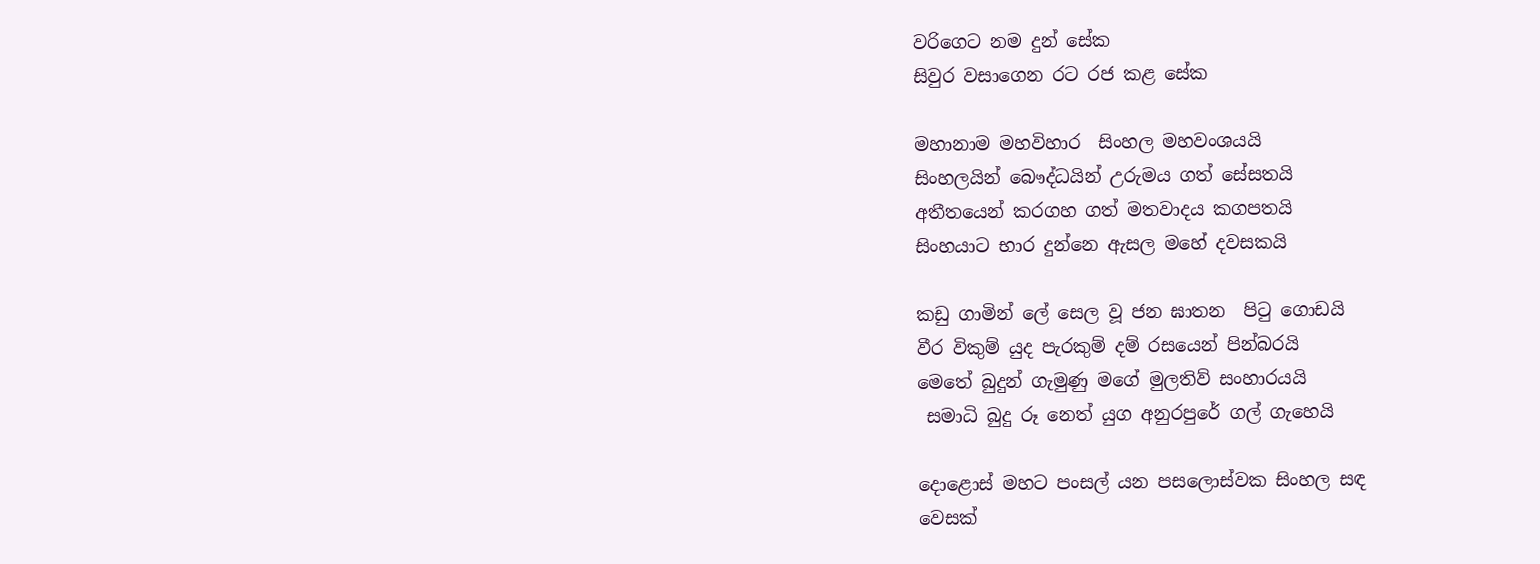වරිගෙට නම දුන් සේක
සිවුර වසාගෙන රට රජ කළ සේක

මහානාම මහවිහාර  සිංහල මහවංශයයි
සිංහලයින් බෞද්ධයින් උරුමය ගත් සේසතයි
අතීතයෙන් කරගහ ගත් මතවාදය කගපතයි
සිංහයාට භාර දුන්නෙ ඇසල මහේ දවසකයි

කඩු ගාමින් ලේ සෙල වූ ජන ඝාතන  පිටු ගොඩයි
වීර විකුම් යුද පැරකුම් දම් රසයෙන් පින්බරයි
මෙතේ බුදුන් ගැමුණු මගේ මුලතිව් සංහාරයයි
 සමාධි බුදු රූ නෙත් යුග අනුරපුරේ ගල් ගැහෙයි

දොළොස් මහට පංසල් යන පසලොස්වක සිංහල සඳ
වෙසක්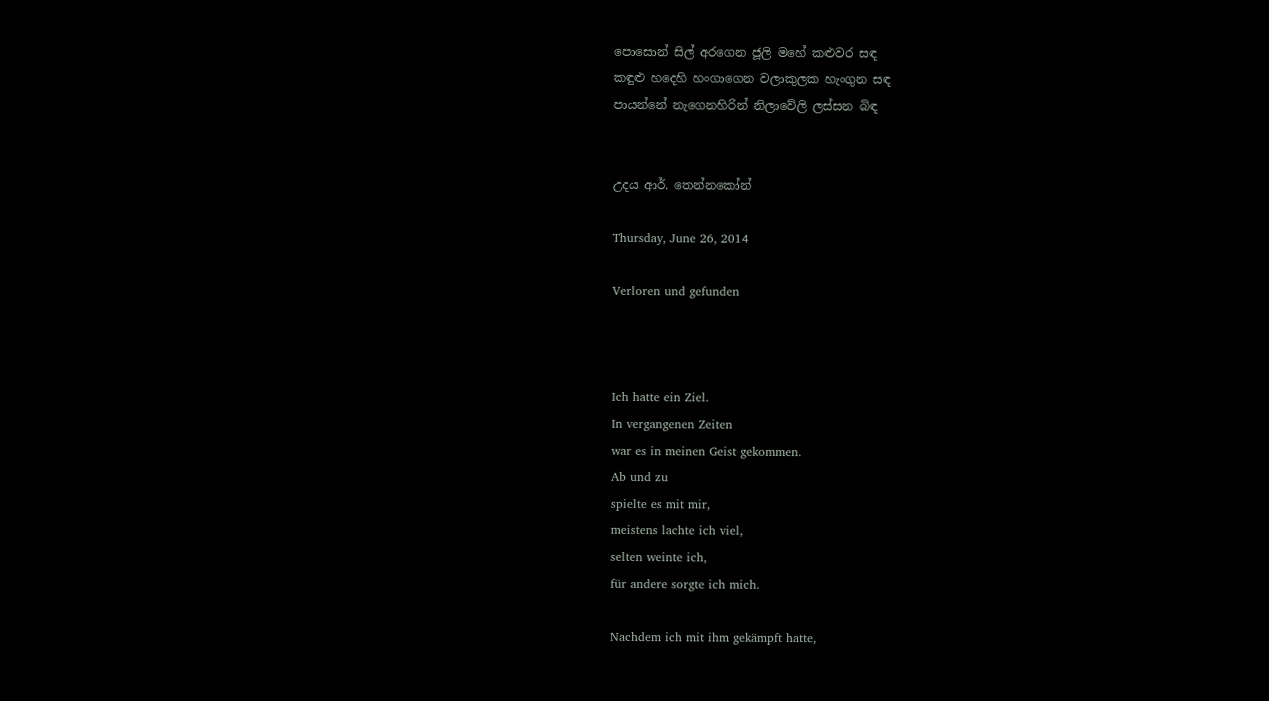පොසොන් සිල් අරගෙන ජූලි මහේ කළුවර සඳ
කඳුළු හදෙහි හංගාගෙන වලාකුලක හැංගුන සඳ
පායන්නේ නැගෙනහිරින් නිලාවේලි ලස්සන බිඳ


උදය ආර්. තෙන්නකෝන්

Thursday, June 26, 2014

Verloren und gefunden



Ich hatte ein Ziel.
In vergangenen Zeiten
war es in meinen Geist gekommen.
Ab und zu
spielte es mit mir,
meistens lachte ich viel,
selten weinte ich,
für andere sorgte ich mich.

Nachdem ich mit ihm gekämpft hatte,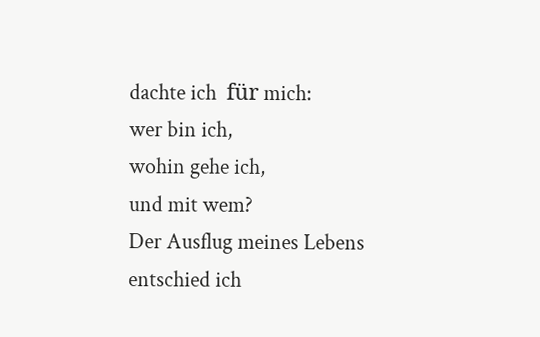dachte ich  für mich:
wer bin ich,
wohin gehe ich,
und mit wem?
Der Ausflug meines Lebens
entschied ich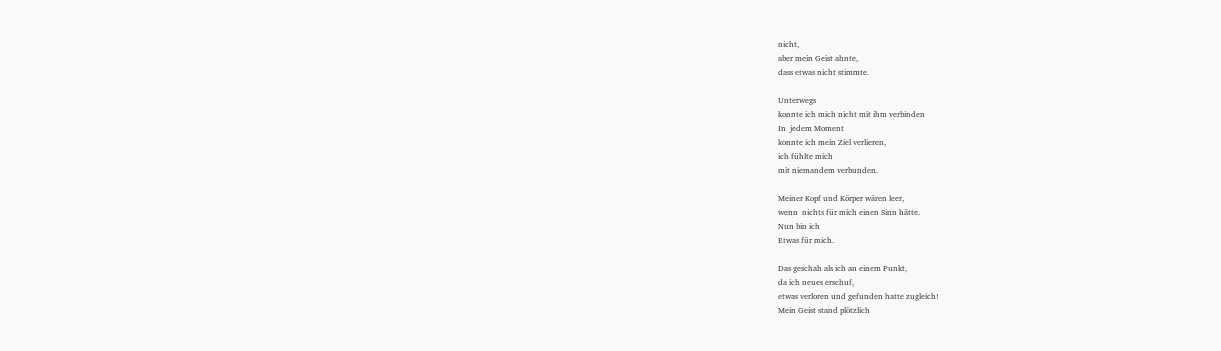nicht,
aber mein Geist ahnte,
dass etwas nicht stimmte.

Unterwegs
konnte ich mich nicht mit ihm verbinden
In  jedem Moment
konnte ich mein Ziel verlieren,
ich fühlte mich
mit niemandem verbunden.

Meiner Kopf und Körper wären leer,
wenn  nichts für mich einen Sinn hätte.
Nun bin ich
Etwas für mich.

Das geschah als ich an einem Punkt,
da ich neues erschuf,
etwas verloren und gefunden hatte zugleich!
Mein Geist stand plötzlich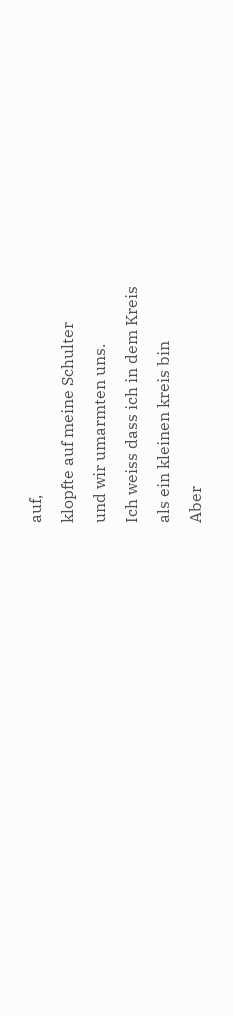auf,
klopfte auf meine Schulter
und wir umarmten uns.
Ich weiss dass ich in dem Kreis
als ein kleinen kreis bin
Aber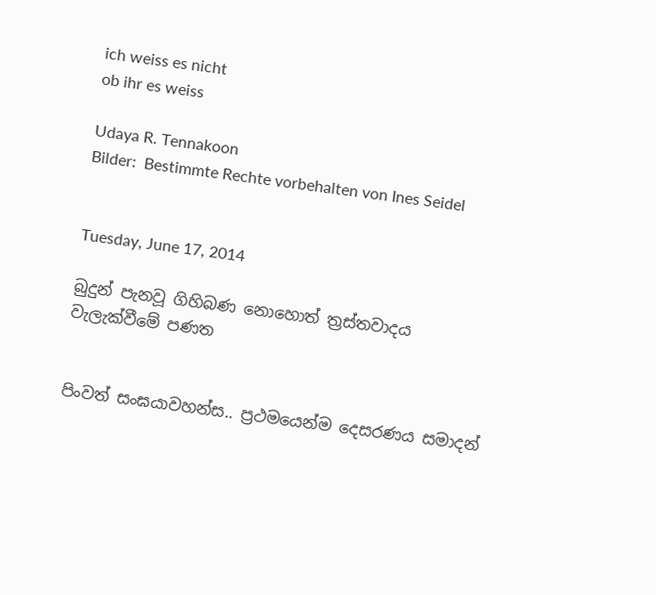ich weiss es nicht
ob ihr es weiss

Udaya R. Tennakoon
Bilder:  Bestimmte Rechte vorbehalten von Ines Seidel


Tuesday, June 17, 2014

බුදුන් පැනවූ ගිහිබණ නොහොත් ත්‍රස්තවාදය වැලැක්වීමේ පණත


පිංවත් සංඝයාවහන්ස.. ප්‍රථමයෙන්ම දෙසරණය සමාදන්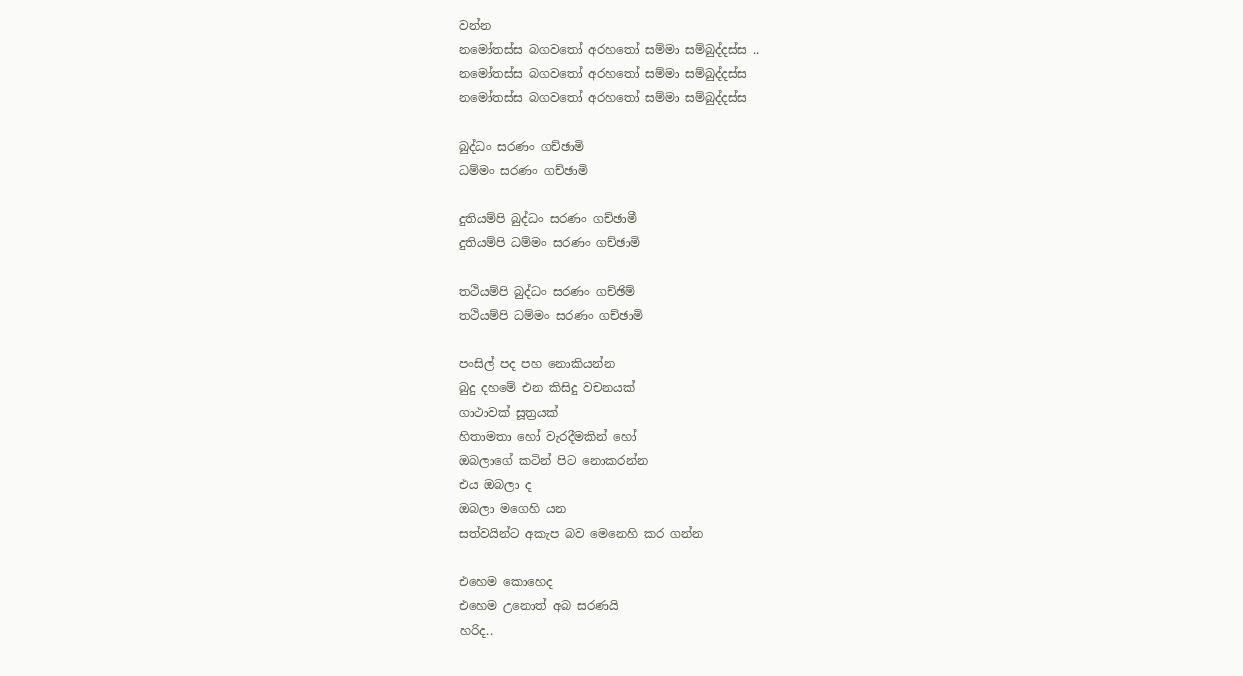වන්න
නමෝතස්ස බගවතෝ අරහතෝ සම්මා සම්බුද්දස්ස ..
නමෝතස්ස බගවතෝ අරහතෝ සම්මා සම්බුද්දස්ස
නමෝතස්ස බගවතෝ අරහතෝ සම්මා සම්බුද්දස්ස

බුද්ධං සරණං ගච්ඡාමි
ධම්මං සරණං ගච්ඡාමි

දුතියම්පි බුද්ධං සරණං ගච්ඡාමී
දුතියම්පි ධම්මං සරණං ගච්ඡාමි

තථියම්පි බුද්ධං සරණං ගච්ඡිම්
තථියම්පි ධම්මං සරණං ගච්ඡාමි

පංසිල් පද පහ නොකියන්න
බුදු දහමේ එන කිසිදු වචනයක්
ගාථාවක් සූත්‍රයක්
හිතාමතා හෝ වැරදීමකින් හෝ
ඔබලාගේ කටින් පිට නොකරන්න
එය ඔබලා ද
ඔබලා මගෙහි යන
සත්වයින්ට අකැප බව මෙනෙහි කර ගන්න

එහෙම කොහෙද
එහෙම උනොත් අබ සරණයි
හරිද..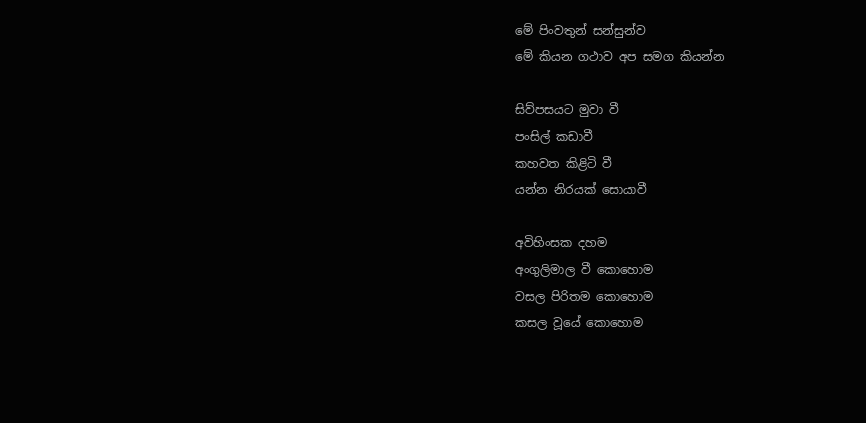මේ පිංවතුන් සන්සුන්ව
මේ කියන ගථාව අප සමග කියන්න

සිව්පසයට මුවා වී
පංසිල් කඩාවී
කහවත කිළිටි වී
යන්න නිරයක් සොයාවී

අවිහිංසක දහම
අංගුලිමාල වී කොහොම
වසල පිරිතම කොහොම
කසල වූයේ කොහොම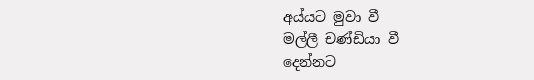අය්යට මුවා වී
මල්ලී චණ්ඩියා වී
දෙන්නට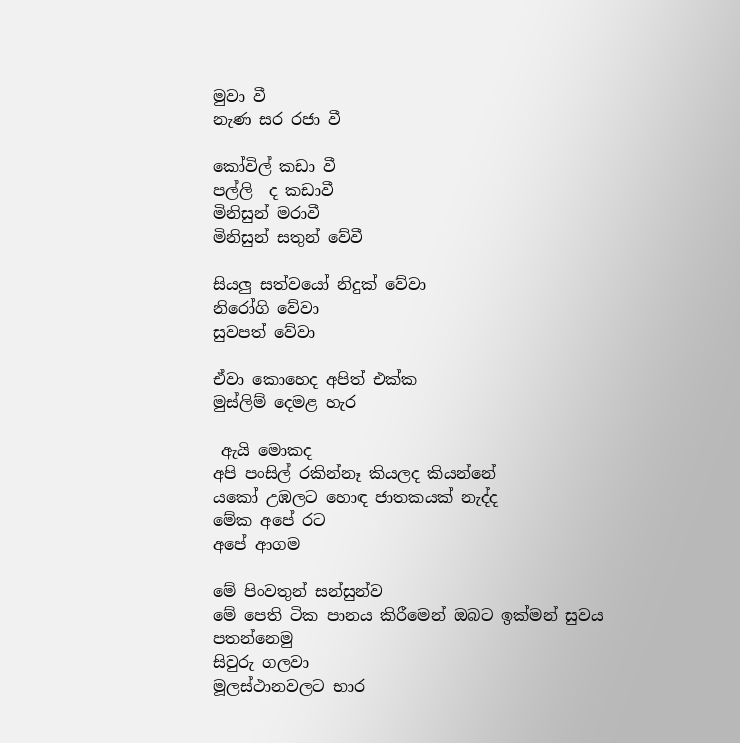මුවා වී
නැණ සර රජා වී

කෝවිල් කඩා වී
පල්ලි  ද කඩාවී
මිනිසුන් මරාවී
මිනිසුන් සතුන් වේවී

සියලු සත්වයෝ නිදුක් වේවා
නිරෝගි වේවා
සුවපත් වේවා

ඒවා කොහෙද අපිත් එක්ක
මුස්ලිම් දෙමළ හැර

 ඇයි මොකද
අපි පංසිල් රකින්නෑ කියලද කියන්නේ
යකෝ උඹලට හොඳ ජාතකයක් නැද්ද
මේක අපේ රට
අපේ ආගම

මේ පිංවතුන් සන්සුන්ව
මේ පෙති ටික පානය කිරීමෙන් ඔබට ඉක්මන් සුවය පතන්නෙමු
සිවුරු ගලවා
මූලස්ථානවලට භාර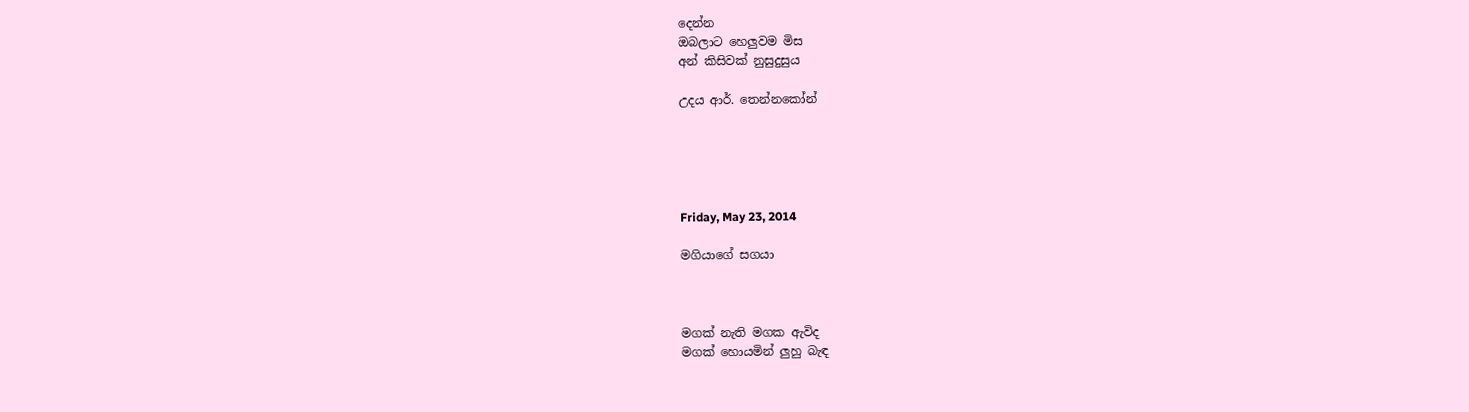දෙන්න
ඔබලාට හෙලුවම මිස
අන් කිසිවක් නුසුදුසුය

උදය ආර්. තෙන්නකෝන්





Friday, May 23, 2014

මගියාගේ සගයා



මගක් නැති මගක ඇවිද
මගක් හොයමින් ලුහු බැඳ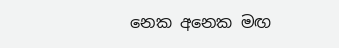නෙක අනෙක මඟ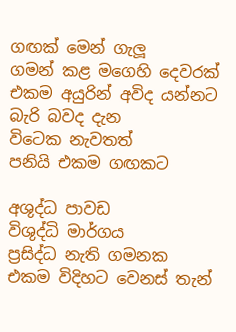ගඟක් මෙන් ගැලූ
ගමන් කළ මගෙහි දෙවරක්
එකම අයුරින් අවිද යන්නට බැරි බවද දැන
විටෙක නැවතත්
පනියි එකම ගඟකට

අශුද්ධ පාවඩ
විශුද්ධි මාර්ගය
ප්‍රසිද්ධ නැති ගමනක
එකම විදිහට වෙනස් තැන්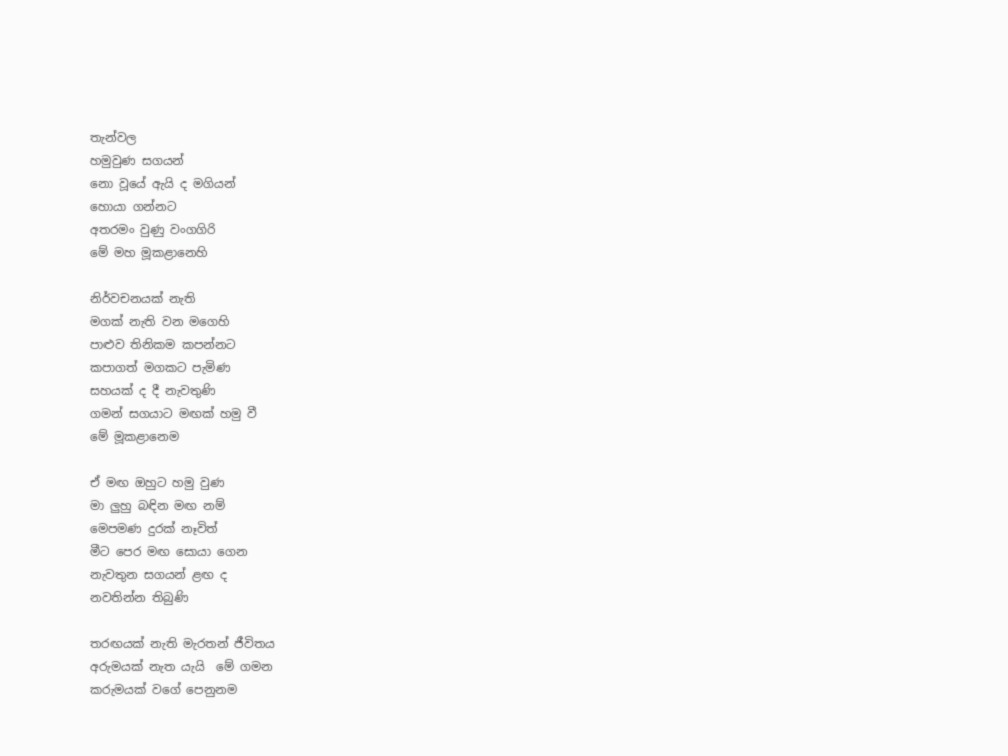තැන්වල
හමුවුණ සගයන්
නො වූයේ ඇයි ද මගියන්
හොයා ගන්නට
අතරමං වුණු වංගගිරි
මේ මහ මූකළානෙහි

නිර්වචනයක් නැති
මගක් නැති වන මගෙහි
පාළුව තිනිකම කපන්නට
කපාගත් මගකට පැමිණ
සහයක් ද දී නැවතුණි
ගමන් සගයාට මඟක් හමු වී
මේ මූකළානෙම

ඒ මඟ ඔහුට හමු වුණ
මා ලුහු බඳින මඟ නම්
මෙපමණ දුරක් නෑවිත්
මීට පෙර මඟ සොයා ගෙන
නැවතුන සගයන් ළඟ ද
නවතින්න තිබුණි

තරඟයක් නැති මැරතන් ජීවිතය
අරුමයක් නැත යැයි  මේ ගමන
කරුමයක් වගේ පෙනුනම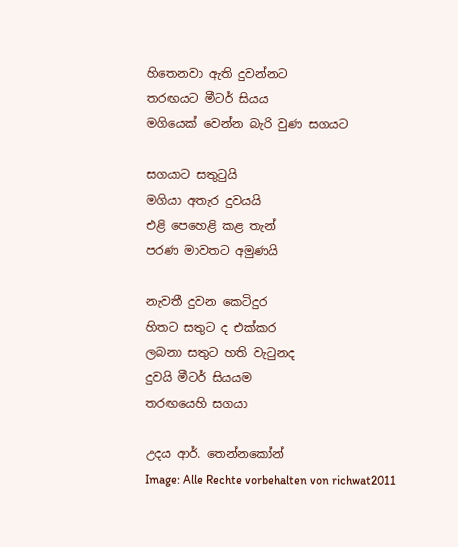හිතෙනවා ඇති දුවන්නට
තරඟයට මීටර් සියය
මගියෙක් වෙන්න බැරි වුණ සගයට

සගයාට සතුටුයි
මගියා අතැර දුවයයි
එළි පෙහෙළි කළ තැන්
පරණ මාවතට අමුණයි

නැවතී දුවන කෙටිදුර
හිතට සතුට ද එක්කර
ලබනා සතුට හති වැටුනද
දුවයි මීටර් සියයම
තරඟයෙහි සගයා

උදය ආර්. තෙන්නකෝන්
Image: Alle Rechte vorbehalten von richwat2011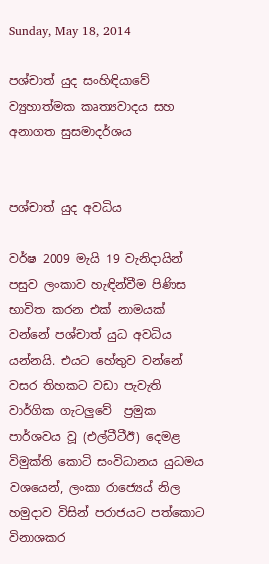Sunday, May 18, 2014

පශ්චාත් යුද සංහිඳියාවේ ව්‍යුහාත්මක කෘත්‍යවාදය සහ අනාගත සුසමාදර්ශය


පශ්චාත් යුද අවධිය

වර්ෂ 2009 මැයි 19 වැනිදායින් පසුව ලංකාව හැඳින්වීම පිණිස භාවිත කරන එක් නාමයක් වන්නේ පශ්චාත් යුධ අවධිය යන්නයි. එයට හේතුව වන්නේ වසර තිහකට වඩා පැවැති වාර්ගික ගැටලුවේ  ප්‍රමුක පාර්ශවය වූ (එල්ටීටීඊ) දෙමළ විමුක්ති කොටි සංවිධානය යුධමය වශයෙන්, ලංකා රාජ්‍යෙය් නිල හමුදාව විසින් පරාජයට පත්කොට විනාශකර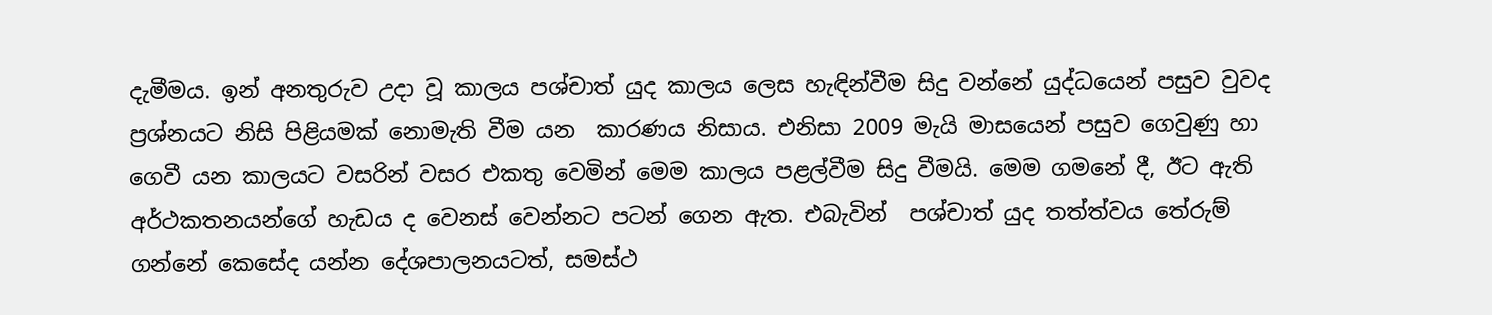දැමීමය. ඉන් අනතුරුව උදා වූ කාලය පශ්චාත් යුද කාලය ලෙස හැඳින්වීම සිදු වන්නේ යුද්ධයෙන් පසුව වුවද ප්‍රශ්නයට නිසි පිළියමක් නොමැති වීම යන  කාරණය නිසාය. එනිසා 2009 මැයි මාසයෙන් පසුව ගෙවුණු හා ගෙවී යන කාලයට වසරින් වසර එකතු වෙමින් මෙම කාලය පළල්වීම සිදු වීමයි. මෙම ගමනේ දී, ඊට ඇති අර්ථකතනයන්ගේ හැඩය ද වෙනස් වෙන්නට පටන් ගෙන ඇත. එබැවින්  පශ්චාත් යුද තත්ත්වය තේරුම් ගන්නේ කෙසේද යන්න දේශපාලනයටත්, සමස්ථ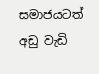සමාජයටත් අඩු වැඩි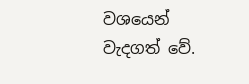වශයෙන් වැදගත් වේ.